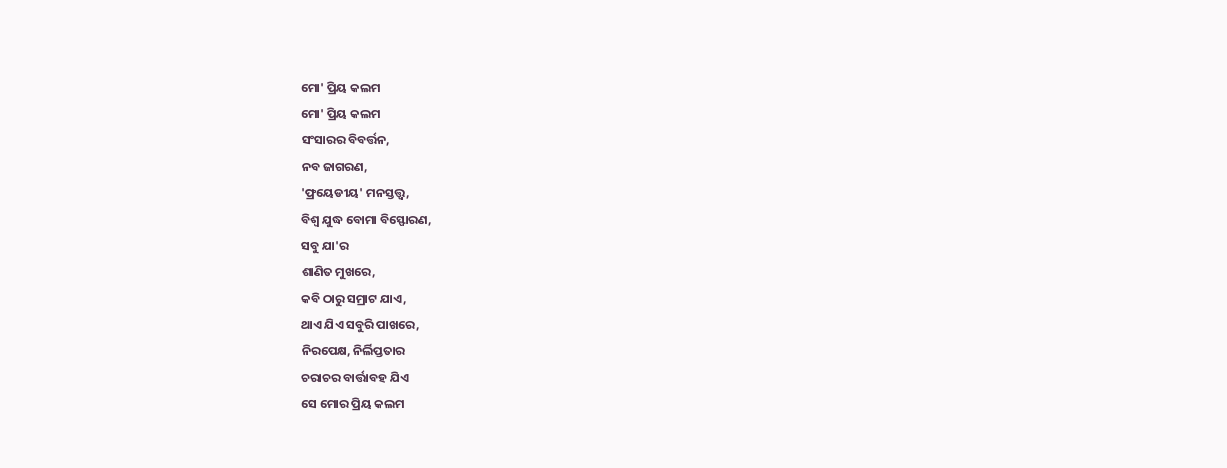ମୋ' ପ୍ରିୟ କଲମ
ମୋ' ପ୍ରିୟ କଲମ
ସଂସାରର ବିବର୍ତ୍ତନ,
ନବ ଜାଗରଣ,
'ଫ୍ରୟେଡୀୟ' ମନସ୍ତତ୍ତ୍ବ,
ବିଶ୍ବ ଯୁଦ୍ଧ ବୋମା ବିସ୍ଫୋରଣ,
ସବୁ ଯା'ର
ଶାଣିତ ମୁଖରେ,
କବି ଠାରୁ ସମ୍ରାଟ ଯାଏ,
ଥାଏ ଯିଏ ସବୁରି ପାଖରେ,
ନିରପେକ୍ଷ, ନିର୍ଲିପ୍ତତାର
ଚରାଚର ବାର୍ତ୍ତାବହ ଯିଏ
ସେ ମୋର ପ୍ରିୟ କଲମ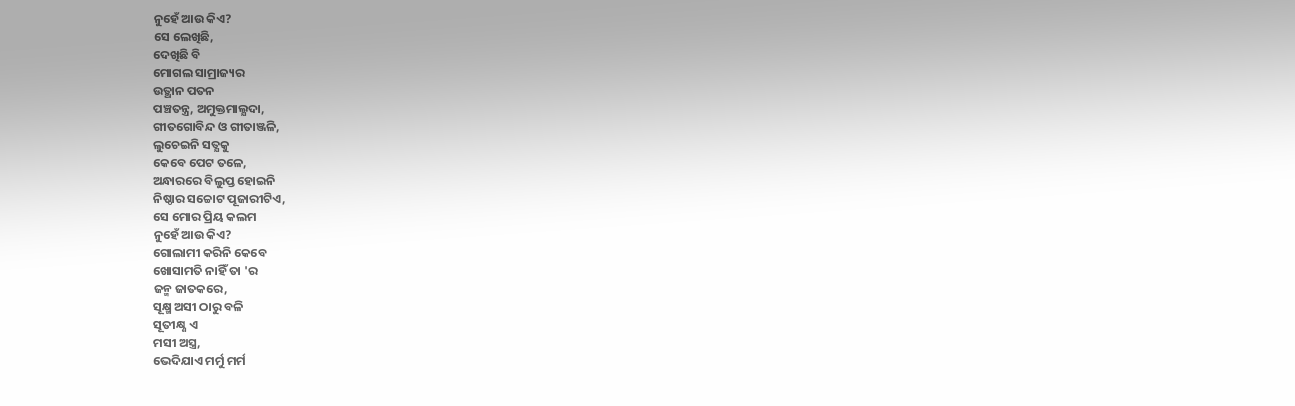ନୁହେଁ ଆଉ କିଏ?
ସେ ଲେଖିଛି,
ଦେଖିଛି ବି
ମୋଗଲ ସାମ୍ରାଜ୍ୟର
ଉତ୍ଥାନ ପତନ
ପଞ୍ଚତନ୍ତ୍ର, ଅମୁକ୍ତମାଲ୍ଯଦା,
ଗୀତଗୋବିନ୍ଦ ଓ ଗୀତାଞ୍ଜଳି,
ଲୁଚେଇନି ସତ୍ଯକୁ
କେବେ ପେଟ ତଳେ,
ଅନ୍ଧାରରେ ବିଲୁପ୍ତ ହୋଇନି
ନିଷ୍ଠାର ସଚ୍ଚୋଟ ପୂଜାରୀଟିଏ,
ସେ ମୋର ପ୍ରିୟ କଲମ
ନୁହେଁ ଆଉ କିଏ?
ଗୋଲାମୀ କରିନି କେବେ
ଖୋସାମତି ନାହିଁ ତା 'ର
ଜନ୍ମ ଜାତକରେ,
ସୂକ୍ଷ୍ମ ଅସୀ ଠାରୁ ବଳି
ସୂତୀକ୍ଷ୍ଣ ଏ
ମସୀ ଅସ୍ତ୍ର,
ଭେଦିଯାଏ ମର୍ମୁ ମର୍ମ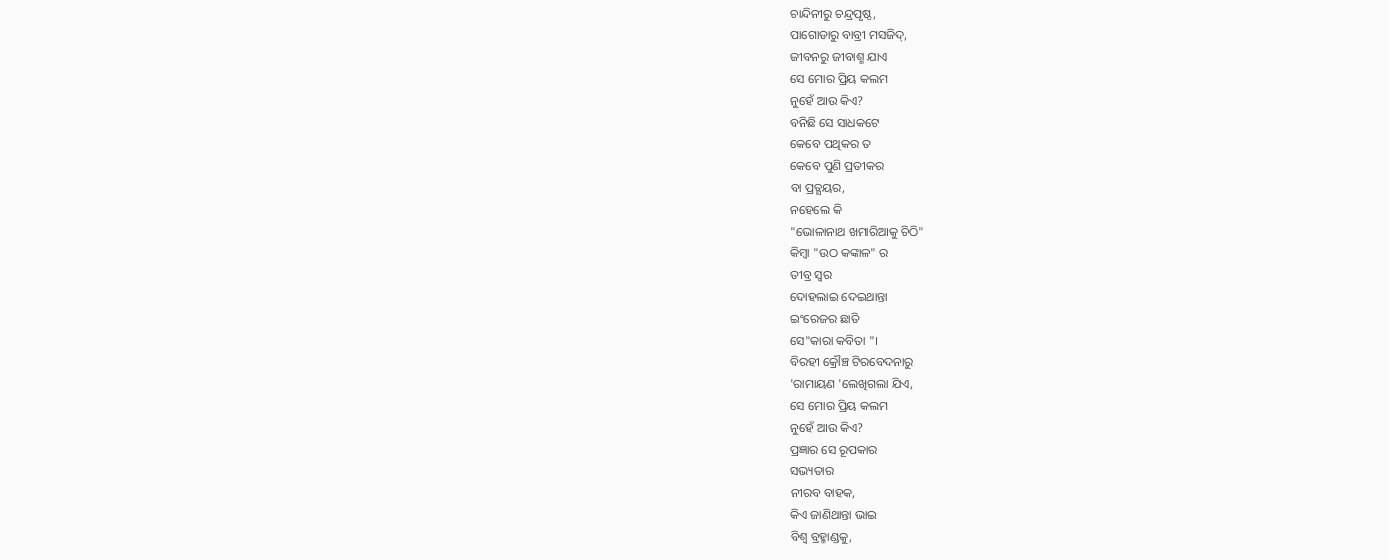ଚାନ୍ଦିନୀରୁ ଚନ୍ଦ୍ରପୃଷ୍ଠ,
ପାଗୋଡାରୁ ବାବ୍ରୀ ମସଜିଦ୍,
ଜୀବନରୁ ଜୀବାଶ୍ମ ଯାଏ
ସେ ମୋର ପ୍ରିୟ କଲମ
ନୁହେଁ ଆଉ କିଏ?
ବନିଛି ସେ ସାଧକଟେ
କେବେ ପଥିକର ତ
କେବେ ପୁଣି ପ୍ରତୀକର
ବା ପ୍ରତ୍ଯୟର,
ନହେଲେ କି
"ଭୋଳାନାଥ ଖମାରିଆକୁ ଚିଠି"
କିମ୍ବା "ଉଠ କଙ୍କାଳ" ର
ତୀବ୍ର ସ୍ବର
ଦୋହଲାଇ ଦେଇଥାନ୍ତା
ଇଂରେଜର ଛାତି
ସେ"କାରା କବିତା "।
ବିରହୀ କ୍ରୌଞ୍ଚ ଟିରବେଦନାରୁ
'ରାମାୟଣ 'ଲେଖିଗଲା ଯିଏ,
ସେ ମୋର ପ୍ରିୟ କଲମ
ନୁହେଁ ଆଉ କିଏ?
ପ୍ରଜ୍ଞାର ସେ ରୂପକାର
ସଭ୍ୟତାର
ନୀରବ ବାହକ,
କିଏ ଜାଣିଥାନ୍ତା ଭାଇ
ବିଶ୍ବ ବ୍ରହ୍ମାଣ୍ଡକୁ,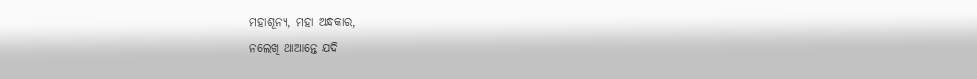ମହାଶୂନ୍ଯ, ମହା ଅନ୍ଧକାର,
ନଲେଖି ଥାଆନ୍ତେ ଯଦି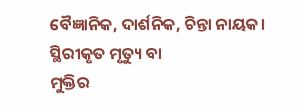ବୈଜ୍ଞାନିକ, ଦାର୍ଶନିକ, ଚିନ୍ତା ନାୟକ।
ସ୍ଥିରୀକୃତ ମୃତ୍ୟୁ ବା
ମୁକ୍ତିର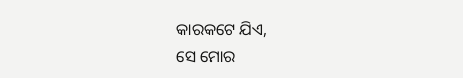କାରକଟେ ଯିଏ,
ସେ ମୋର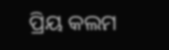ପ୍ରିୟ କଲମ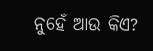ନୁହେଁ ଆଉ କିଏ?